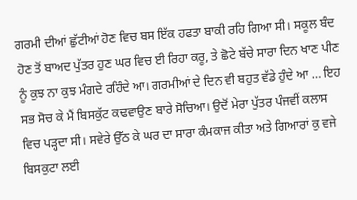ਗਰਮੀ ਦੀਆਂ ਛੁੱਟੀਆਂ ਹੋਣ ਵਿਚ ਬਸ ਇੱਕ ਹਫਤਾ ਬਾਕੀ ਰਹਿ ਗਿਆ ਸੀ। ਸਕੂਲ ਬੰਦ ਹੋਣ ਤੋਂ ਬਾਅਦ ਪੁੱਤਰ ਹੁਣ ਘਰ ਵਿਚ ਈ ਰਿਹਾ ਕਰੂ, ਤੇ ਛੋਟੇ ਬੱਚੇ ਸਾਰਾ ਦਿਨ ਖਾਣ ਪੀਣ ਨੂੰ ਕੁਝ ਨਾ ਕੁਝ ਮੰਗਦੇ ਰਹਿੰਦੇ ਆ। ਗਰਮੀਆਂ ਦੇ ਦਿਨ ਵੀ ਬਹੁਤ ਵੱਡੇ ਹੁੰਦੇ ਆ … ਇਹ ਸਭ ਸੋਚ ਕੇ ਮੈਂ ਬਿਸਕੁੱਟ ਕਢਵਾਉਣ ਬਾਰੇ ਸੋਚਿਆ। ਉਦੋਂ ਮੇਰਾ ਪੁੱਤਰ ਪੰਜਵੀਂ ਕਲਾਸ ਵਿਚ ਪੜ੍ਹਦਾ ਸੀ। ਸਵੇਰੇ ਉੱਠ ਕੇ ਘਰ ਦਾ ਸਾਰਾ ਕੰਮਕਾਜ ਕੀਤਾ ਅਤੇ ਗਿਆਰਾਂ ਕੁ ਵਜੇ ਬਿਸਕੁਟਾ ਲਈ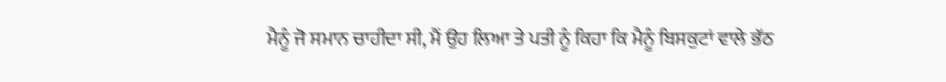ਮੈਨੂੰ ਜੋ ਸਮਾਨ ਚਾਹੀਦਾ ਸੀ, ਮੈਂ ਉਹ ਲਿਆ ਤੇ ਪਤੀ ਨੂੰ ਕਿਹਾ ਕਿ ਮੈਨੂੰ ਬਿਸਕੁਟਾਂ ਵਾਲੇ ਭੱਠ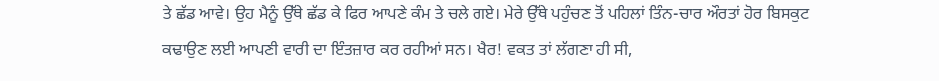ਤੇ ਛੱਡ ਆਵੇ। ਉਹ ਮੈਨੂੰ ਉੱਥੇ ਛੱਡ ਕੇ ਫਿਰ ਆਪਣੇ ਕੰਮ ਤੇ ਚਲੇ ਗਏ। ਮੇਰੇ ਉੱਥੇ ਪਹੁੰਚਣ ਤੋਂ ਪਹਿਲਾਂ ਤਿੰਨ-ਚਾਰ ਔਰਤਾਂ ਹੋਰ ਬਿਸਕੁਟ ਕਢਾਉਣ ਲਈ ਆਪਣੀ ਵਾਰੀ ਦਾ ਇੰਤਜ਼ਾਰ ਕਰ ਰਹੀਆਂ ਸਨ। ਖੈਰ! ਵਕਤ ਤਾਂ ਲੱਗਣਾ ਹੀ ਸੀ,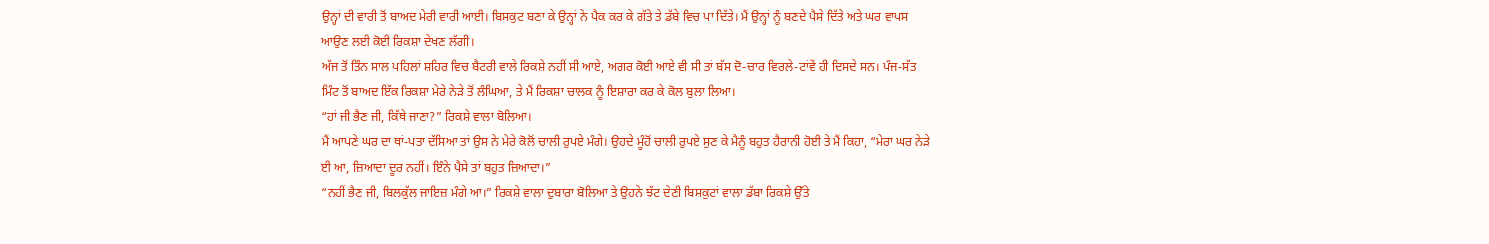ਉਨ੍ਹਾਂ ਦੀ ਵਾਰੀ ਤੋਂ ਬਾਅਦ ਮੇਰੀ ਵਾਰੀ ਆਈ। ਬਿਸਕੁਟ ਬਣਾ ਕੇ ਉਨ੍ਹਾਂ ਨੇ ਪੈਕ ਕਰ ਕੇ ਗੱਤੇ ਤੇ ਡੱਬੇ ਵਿਚ ਪਾ ਦਿੱਤੇ। ਮੈਂ ਉਨ੍ਹਾਂ ਨੂੰ ਬਣਦੇ ਪੈਸੇ ਦਿੱਤੇ ਅਤੇ ਘਰ ਵਾਪਸ ਆਉਣ ਲਈ ਕੋਈ ਰਿਕਸ਼ਾ ਦੇਖਣ ਲੱਗੀ।
ਅੱਜ ਤੋਂ ਤਿੰਨ ਸਾਲ ਪਹਿਲਾਂ ਸ਼ਹਿਰ ਵਿਚ ਬੈਟਰੀ ਵਾਲੇ ਰਿਕਸ਼ੇ ਨਹੀਂ ਸੀ ਆਏ, ਅਗਰ ਕੋਈ ਆਏ ਵੀ ਸੀ ਤਾਂ ਬੱਸ ਦੋ-ਚਾਰ ਵਿਰਲੇ-ਟਾਂਵੇਂ ਹੀ ਦਿਸਦੇ ਸਨ। ਪੰਜ-ਸੱਤ ਮਿੰਟ ਤੋਂ ਬਾਅਦ ਇੱਕ ਰਿਕਸ਼ਾ ਮੇਰੇ ਨੇੜੇ ਤੋਂ ਲੰਘਿਆ, ਤੇ ਮੈਂ ਰਿਕਸ਼ਾ ਚਾਲਕ ਨੂੰ ਇਸ਼ਾਰਾ ਕਰ ਕੇ ਕੋਲ ਬੁਲਾ ਲਿਆ।
“ਹਾਂ ਜੀ ਭੈਣ ਜੀ, ਕਿੱਥੇ ਜਾਣਾ?” ਰਿਕਸ਼ੇ ਵਾਲਾ ਬੋਲਿਆ।
ਮੈਂ ਆਪਣੇ ਘਰ ਦਾ ਥਾਂ-ਪਤਾ ਦੱਸਿਆ ਤਾਂ ਉਸ ਨੇ ਮੇਰੇ ਕੋਲੋਂ ਚਾਲੀ ਰੁਪਏ ਮੰਗੇ। ਉਹਦੇ ਮੂੰਹੋਂ ਚਾਲੀ ਰੁਪਏ ਸੁਣ ਕੇ ਮੈਨੂੰ ਬਹੁਤ ਹੈਰਾਨੀ ਹੋਈ ਤੇ ਮੈਂ ਕਿਹਾ, “ਮੇਰਾ ਘਰ ਨੇੜੇ ਈ ਆ, ਜ਼ਿਆਦਾ ਦੂਰ ਨਹੀਂ। ਇੰਨੇ ਪੈਸੇ ਤਾਂ ਬਹੁਤ ਜ਼ਿਆਦਾ।”
“ਨਹੀਂ ਭੈਣ ਜੀ, ਬਿਲਕੁੱਲ ਜਾਇਜ਼ ਮੰਗੇ ਆ।” ਰਿਕਸ਼ੇ ਵਾਲਾ ਦੁਬਾਰਾ ਬੋਲਿਆ ਤੇ ਉਹਨੇ ਝੱਟ ਦੇਣੀ ਬਿਸਕੁਟਾਂ ਵਾਲਾ ਡੱਬਾ ਰਿਕਸ਼ੇ ਉੱਤੇ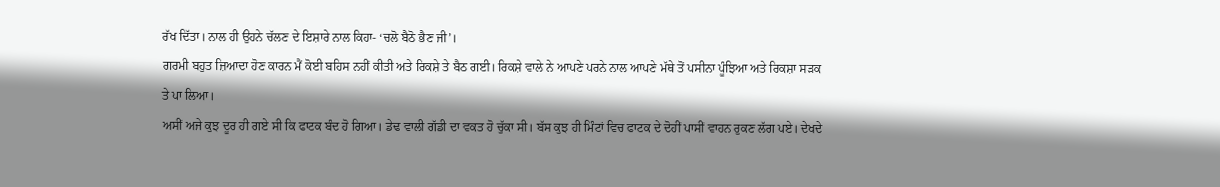ਰੱਖ ਦਿੱਤਾ। ਨਾਲ ਹੀ ਉਹਨੇ ਚੱਲਣ ਦੇ ਇਸ਼ਾਰੇ ਨਾਲ ਕਿਹਾ- ‘ਚਲੋ ਬੈਠੋ ਭੈਣ ਜੀ’।
ਗਰਮੀ ਬਹੁਤ ਜ਼ਿਆਦਾ ਹੋਣ ਕਾਰਨ ਮੈਂ ਕੋਈ ਬਹਿਸ ਨਹੀਂ ਕੀਤੀ ਅਤੇ ਰਿਕਸ਼ੇ ਤੇ ਬੈਠ ਗਈ। ਰਿਕਸ਼ੇ ਵਾਲੇ ਨੇ ਆਪਣੇ ਪਰਨੇ ਨਾਲ ਆਪਣੇ ਮੱਥੇ ਤੋਂ ਪਸੀਨਾ ਪੂੰਝਿਆ ਅਤੇ ਰਿਕਸ਼ਾ ਸੜਕ ਤੇ ਪਾ ਲਿਆ।
ਅਸੀਂ ਅਜੇ ਕੁਝ ਦੂਰ ਹੀ ਗਏ ਸੀ ਕਿ ਫਾਟਕ ਬੰਦ ਹੋ ਗਿਆ। ਡੇਢ ਵਾਲੀ ਗੱਡੀ ਦਾ ਵਕਤ ਹੋ ਚੁੱਕਾ ਸੀ। ਬੱਸ ਕੁਝ ਹੀ ਮਿੰਟਾਂ ਵਿਚ ਫਾਟਕ ਦੇ ਦੋਹੀਂ ਪਾਸੀਂ ਵਾਹਨ ਰੁਕਣ ਲੱਗ ਪਏ। ਦੇਖਦੇ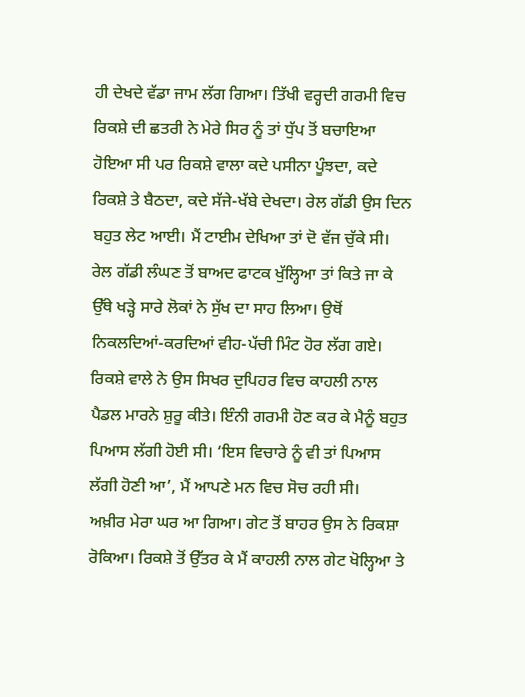ਹੀ ਦੇਖਦੇ ਵੱਡਾ ਜਾਮ ਲੱਗ ਗਿਆ। ਤਿੱਖੀ ਵਰ੍ਹਦੀ ਗਰਮੀ ਵਿਚ ਰਿਕਸ਼ੇ ਦੀ ਛਤਰੀ ਨੇ ਮੇਰੇ ਸਿਰ ਨੂੰ ਤਾਂ ਧੁੱਪ ਤੋਂ ਬਚਾਇਆ ਹੋਇਆ ਸੀ ਪਰ ਰਿਕਸ਼ੇ ਵਾਲਾ ਕਦੇ ਪਸੀਨਾ ਪੂੰਝਦਾ, ਕਦੇ ਰਿਕਸ਼ੇ ਤੇ ਬੈਠਦਾ, ਕਦੇ ਸੱਜੇ-ਖੱਬੇ ਦੇਖਦਾ। ਰੇਲ ਗੱਡੀ ਉਸ ਦਿਨ ਬਹੁਤ ਲੇਟ ਆਈ। ਮੈਂ ਟਾਈਮ ਦੇਖਿਆ ਤਾਂ ਦੋ ਵੱਜ ਚੁੱਕੇ ਸੀ। ਰੇਲ ਗੱਡੀ ਲੰਘਣ ਤੋਂ ਬਾਅਦ ਫਾਟਕ ਖੁੱਲ੍ਹਿਆ ਤਾਂ ਕਿਤੇ ਜਾ ਕੇ ਉੱਥੇ ਖੜ੍ਹੇ ਸਾਰੇ ਲੋਕਾਂ ਨੇ ਸੁੱਖ ਦਾ ਸਾਹ ਲਿਆ। ਉਥੋਂ ਨਿਕਲਦਿਆਂ-ਕਰਦਿਆਂ ਵੀਹ-ਪੱਚੀ ਮਿੰਟ ਹੋਰ ਲੱਗ ਗਏ। ਰਿਕਸ਼ੇ ਵਾਲੇ ਨੇ ਉਸ ਸਿਖਰ ਦੁਪਿਹਰ ਵਿਚ ਕਾਹਲੀ ਨਾਲ ਪੈਡਲ ਮਾਰਨੇ ਸ਼ੁਰੂ ਕੀਤੇ। ਇੰਨੀ ਗਰਮੀ ਹੋਣ ਕਰ ਕੇ ਮੈਨੂੰ ਬਹੁਤ ਪਿਆਸ ਲੱਗੀ ਹੋਈ ਸੀ। ‘ਇਸ ਵਿਚਾਰੇ ਨੂੰ ਵੀ ਤਾਂ ਪਿਆਸ ਲੱਗੀ ਹੋਣੀ ਆ’, ਮੈਂ ਆਪਣੇ ਮਨ ਵਿਚ ਸੋਚ ਰਹੀ ਸੀ।
ਅਖ਼ੀਰ ਮੇਰਾ ਘਰ ਆ ਗਿਆ। ਗੇਟ ਤੋਂ ਬਾਹਰ ਉਸ ਨੇ ਰਿਕਸ਼ਾ ਰੋਕਿਆ। ਰਿਕਸ਼ੇ ਤੋਂ ਉੱਤਰ ਕੇ ਮੈਂ ਕਾਹਲੀ ਨਾਲ ਗੇਟ ਖੋਲ੍ਹਿਆ ਤੇ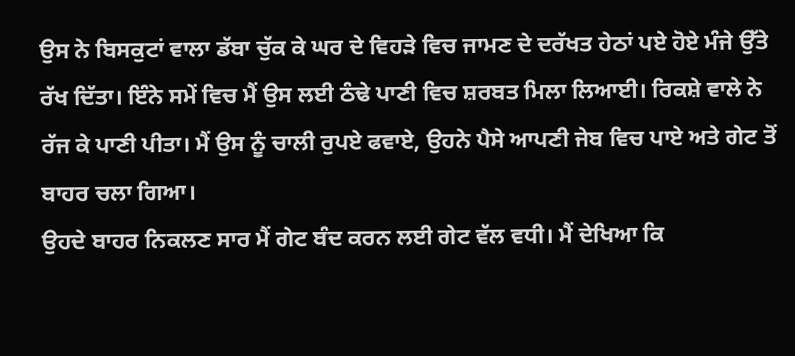ਉਸ ਨੇ ਬਿਸਕੁਟਾਂ ਵਾਲਾ ਡੱਬਾ ਚੁੱਕ ਕੇ ਘਰ ਦੇ ਵਿਹੜੇ ਵਿਚ ਜਾਮਣ ਦੇ ਦਰੱਖਤ ਹੇਠਾਂ ਪਏ ਹੋਏ ਮੰਜੇ ਉੱਤੇ ਰੱਖ ਦਿੱਤਾ। ਇੰਨੇ ਸਮੇਂ ਵਿਚ ਮੈਂ ਉਸ ਲਈ ਠੰਢੇ ਪਾਣੀ ਵਿਚ ਸ਼ਰਬਤ ਮਿਲਾ ਲਿਆਈ। ਰਿਕਸ਼ੇ ਵਾਲੇ ਨੇ ਰੱਜ ਕੇ ਪਾਣੀ ਪੀਤਾ। ਮੈਂ ਉਸ ਨੂੰ ਚਾਲੀ ਰੁਪਏ ਫਵਾਏ, ਉਹਨੇ ਪੈਸੇ ਆਪਣੀ ਜੇਬ ਵਿਚ ਪਾਏ ਅਤੇ ਗੇਟ ਤੋਂ ਬਾਹਰ ਚਲਾ ਗਿਆ।
ਉਹਦੇ ਬਾਹਰ ਨਿਕਲਣ ਸਾਰ ਮੈਂ ਗੇਟ ਬੰਦ ਕਰਨ ਲਈ ਗੇਟ ਵੱਲ ਵਧੀ। ਮੈਂ ਦੇਖਿਆ ਕਿ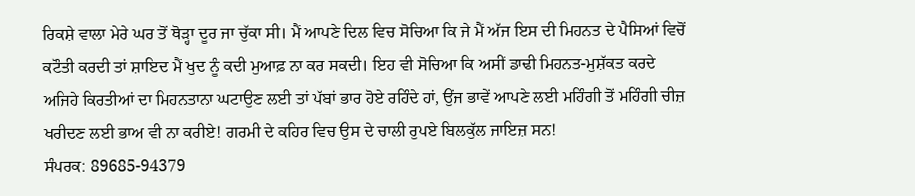ਰਿਕਸ਼ੇ ਵਾਲਾ ਮੇਰੇ ਘਰ ਤੋਂ ਥੋੜ੍ਹਾ ਦੂਰ ਜਾ ਚੁੱਕਾ ਸੀ। ਮੈਂ ਆਪਣੇ ਦਿਲ ਵਿਚ ਸੋਚਿਆ ਕਿ ਜੇ ਮੈਂ ਅੱਜ ਇਸ ਦੀ ਮਿਹਨਤ ਦੇ ਪੈਸਿਆਂ ਵਿਚੋਂ ਕਟੌਤੀ ਕਰਦੀ ਤਾਂ ਸ਼ਾਇਦ ਮੈਂ ਖੁਦ ਨੂੰ ਕਦੀ ਮੁਆਫ਼ ਨਾ ਕਰ ਸਕਦੀ। ਇਹ ਵੀ ਸੋਚਿਆ ਕਿ ਅਸੀਂ ਡਾਢੀ ਮਿਹਨਤ-ਮੁਸ਼ੱਕਤ ਕਰਦੇ ਅਜਿਹੇ ਕਿਰਤੀਆਂ ਦਾ ਮਿਹਨਤਾਨਾ ਘਟਾਉਣ ਲਈ ਤਾਂ ਪੱਬਾਂ ਭਾਰ ਹੋਏ ਰਹਿੰਦੇ ਹਾਂ, ਉਂਜ ਭਾਵੇਂ ਆਪਣੇ ਲਈ ਮਹਿੰਗੀ ਤੋਂ ਮਹਿੰਗੀ ਚੀਜ਼ ਖਰੀਦਣ ਲਈ ਭਾਅ ਵੀ ਨਾ ਕਰੀਏ! ਗਰਮੀ ਦੇ ਕਹਿਰ ਵਿਚ ਉਸ ਦੇ ਚਾਲੀ ਰੁਪਏ ਬਿਲਕੁੱਲ ਜਾਇਜ਼ ਸਨ!
ਸੰਪਰਕ: 89685-94379